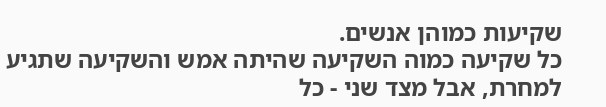שקיעות כמוהן אנשים.
כל שקיעה כמוה השקיעה שהיתה אמש והשקיעה שתגיע למחרת, אבל מצד שני - כל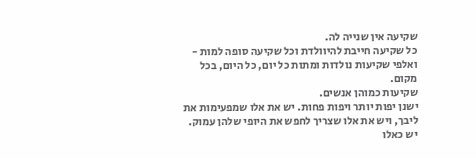שקיעה אין שנייה לה.
כל שקיעה חייבת להיוולדת וכל שקיעה סופה למות - ואלפי שקיעות נולדות ומתות כל יום, כל היום, בכל מקום.
שקיעות כמוהן אנשים.
ישנן יפות יותר ויפות פחות. יש את אלו שמפעימות את ליבך, ויש את אלו שצריך לחפש את היופי שלהן עמוק.
יש כאלו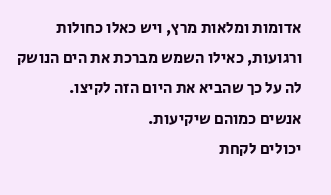אדומות ומלאות מרץ, ויש כאלו כחולות ורגועות, כאילו השמש מברכת את הים הנושק לה על כך שהביא את היום הזה לקיצו.
אנשים כמוהם שיקיעות.
יכולים לקחת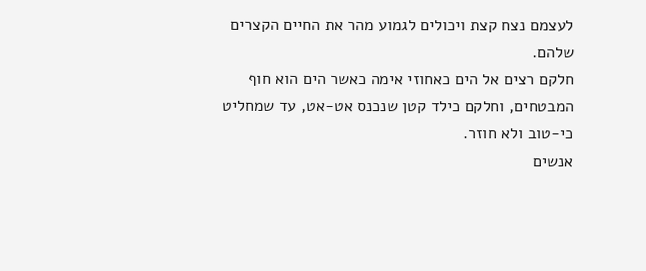לעצמם נצח קצת ויכולים לגמוע מהר את החיים הקצרים שלהם.
חלקם רצים אל הים כאחוזי אימה כאשר הים הוא חוף המבטחים, וחלקם כילד קטן שנכנס אט-אט, עד שמחליט כי-טוב ולא חוזר.
אנשים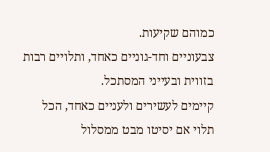כמוהם שקיעות.
צבעוניים וחד-גוניים כאחד, ותלויים רבות בזווית ובעייני המסתכל.
קיימים לעשירים ולעניים כאחד, הכל תלוי אם יסיטו מבט ממסלול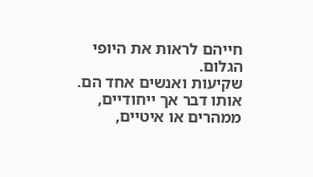חייהם לראות את היופי הגלום.
שקיעות ואנשים אחד הם.
אותו דבר אך ייחודיים, ממהרים או איטיים,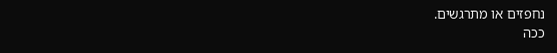נחפזים או מתרגשים.
ככה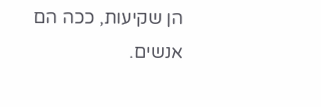הן שקיעות, ככה הם אנשים.